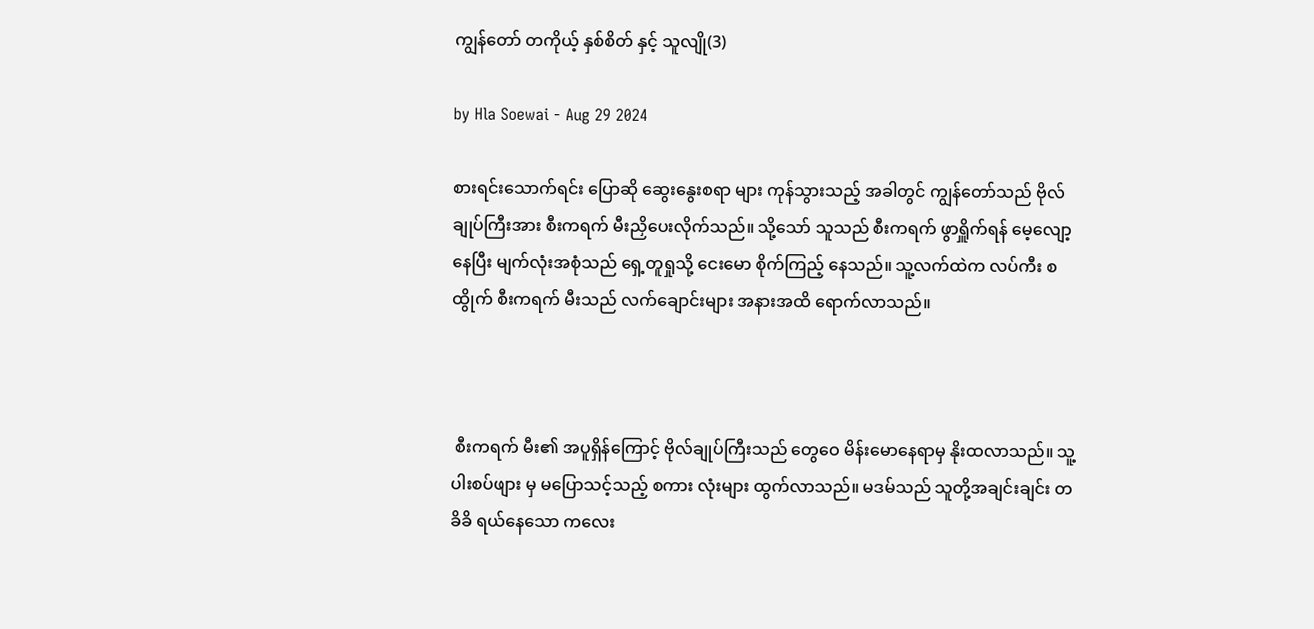ကျွန်တော် တကိုယ့် နှစ်စိတ် နှင့် သူလျို(3)

by Hla Soewai - Aug 29 2024

စားရင်းသောက်ရင်း ပြောဆို ဆွေးနွေးစရာ များ ကုန်သွားသည့် အခါတွင် ကျွန်တော်သည် ဗိုလ်ချုပ်ကြီးအား စီးကရက် မီးညှိပေးလိုက်သည်။ သို့သော် သူသည် စီးကရက် ဖွာရှိူက်ရန် မေ့လျော့နေပြီး မျက်လုံးအစုံသည် ရှေ့တူရှုသို့‌ ငေးမော စိုက်ကြည့် နေသည်။ သူ့လက်ထဲက လပ်ကီး စထွိုက် စီးကရက် မီးသည် လက်ချောင်းများ အနားအထိ ရောက်လာသည်။



 စီးကရက် မီး၏ အပူရှိန်ကြောင့် ဗိုလ်ချုပ်ကြီးသည် ‌တွေဝေ မိန်းမောနေရာမှ နိုးထလာသည်။ သူ့ပါးစပ်ဖျား မှ မပြောသင့်သည့် စကား လုံးများ ထွက်လာသည်။ မဒမ်သည် သူတို့အချင်းချင်း တခိခိ ရယ်နေသော ကလေး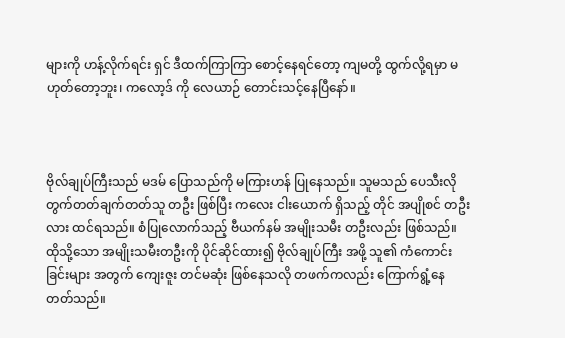များကို ဟန့်လိုက်ရင်း ရှင် ဒီထက်ကြာကြာ စောင့်နေရင်တော့ ကျမတို့ ထွက်လို့ရမှာ မဟုတ်တော့ဘူး၊ ကလော့ဒ် ကို လေယာဉ် တောင်းသင့်နေပြီနော်။



ဗိုလ်ချုပ်ကြီးသည် မဒမ် ပြောသည်ကို မကြားဟန် ပြုနေသည်။ သူမသည် ပေသီးလို တွက်တတ်ချက်တတ်သူ တဦး ဖြစ်ပြီး ကလေး ငါးယောက် ရှိသည့် တိုင် အပျိုစင် တဦးလား ထင်ရသည်။ စံပြုလောက်သည့် ဗီယက်နမ် အမျိုးသမီး တဦးလည်း ဖြစ်သည်။ ထိုသို့သော အမျိုးသမီးတဦးကို ပိုင်ဆိုင်ထား၍ ဗိုလ်ချုပ်ကြီး အဖို့ သူ၏ ကံကောင်းခြင်းများ အတွက် ကျေးဇူး တင်မဆုံး ဖြစ်နေသလို တဖက်ကလည်း ကြောက်ရွံ့နေတတ်သည်။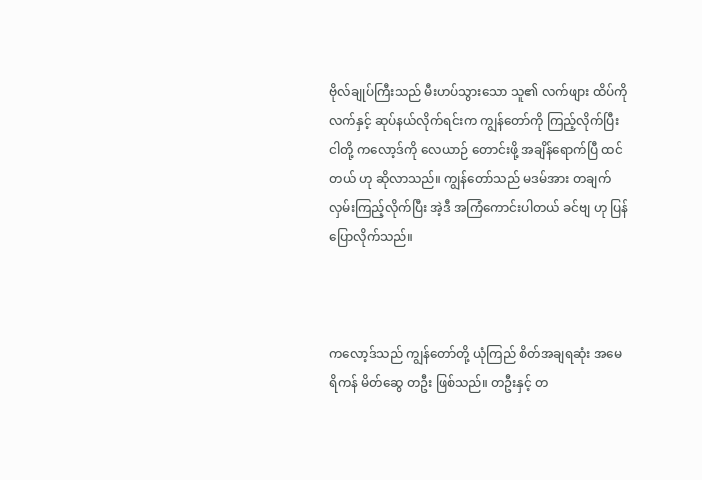ဗိုလ်ချုပ်ကြီးသည် မီးဟပ်သွားသော သူ၏ လက်ဖျား ထိပ်ကို လက်နှင့် ဆုပ်နယ်လိုက်ရင်းက ကျွန်တော်ကို ကြည့်လိုက်ပြီး ငါတို့ ကလော့ဒ်ကို လေယာဉ် တောင်းဖို့ အချိန်ရောက်ပြီ ထင်တယ် ဟု ဆိုလာသည်။ ကျွန်တော်သည် မဒမ်အား တချက်လှမ်းကြည့်လိုက်ပြီး အဲ့ဒီ အကြံကောင်းပါတယ် ခင်ဗျ ဟု ပြန်ပြောလိုက်သည်။



ကလော့ဒ်သည် ကျွန်တော်တို့ ယုံကြည် စိတ်အချရဆုံး အမေရိကန် မိတ်ဆွေ တဦး ဖြစ်သည်။ တဦးနှင့် တ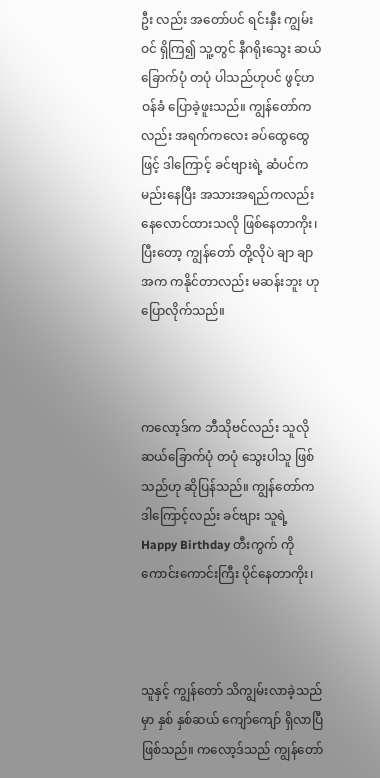ဦး လည်း အတော်ပင် ရင်းနှီး ကျွမ်းဝင် ရှိကြ၍ သူ့တွင် နီဂရိုးသွေး ဆယ်ခြောက်ပုံ တပုံ ပါသည်ဟုပင် ဖွင့်ဟ ဝန်ခံ ပြောခဲ့ဖူးသည်။ ကျွန်တော်ကလည်း အရက်ကလေး ခပ်ထွေထွေ ဖြင့် ဒါကြောင့် ခင်ဗျားရဲ့ ဆံပင်က မည်းနေပြီး အသားအရည်ကလည်း နေလောင်ထားသလို ဖြစ်နေတာကိုး၊ ပြီးတော့ ကျွန်တော် တို့လိုပဲ ချာ ချာ အက ကနိုင်တာလည်း မဆန်းဘူး ဟု ပြောလိုက်သည်။



ကလော့ဒ်က ဘီသိုဗင်လည်း သူလို ဆယ်ခြောက်ပုံ တပုံ သွေးပါသူ ဖြစ်သည်ဟု ဆိုပြန်သည်။ ကျွန်တော်က ဒါကြောင့်လည်း ခင်ဗျား သူရဲ့ Happy Birthday တီးကွက် ကို ကောင်းကောင်းကြီး ပိုင်နေတာကိုး၊



သူနှင့် ကျွန်တော် သိကျွမ်းလာခဲ့သည်မှာ နှစ် နှစ်ဆယ် ကျော်ကျော် ရှိလာပြီ ဖြစ်သည်။ ကလော့ဒ်သည် ကျွန်တော်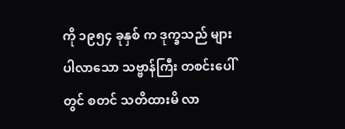ကို ၁၉၅၄ ခုနှစ် က ဒုက္ခသည် များ ပါလာသော သဗ္ဗာန်ကြီး တစင်းပေါ်တွင် စတင် သတိထားမိ လာ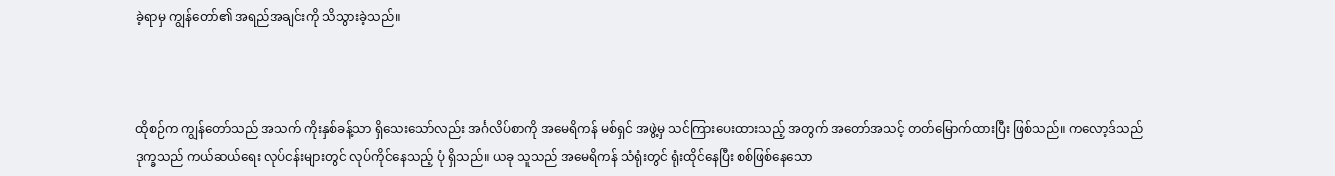ခဲ့ရာမှ ကျွန်တော်၏ အရည်အချင်းကို သိသွားခဲ့သည်။



ထိုစဉ်က ကျွန်တော်သည် အသက် ကိုးနှစ်ခန့်သာ ရှိသေးသော်လည်း အင်္ဂလိပ်စာကို အမေရိကန် မစ်ရှင် အဖွဲ့မှ သင်ကြားပေးထားသည့် အတွက် အတော်အသင့် တတ်မြောက်ထားပြီး ဖြစ်သည်။ ကလော့ဒ်သည် ဒုက္ခသည် ကယ်ဆယ်ရေး လုပ်ငန်းများတွင် လုပ်ကိုင်နေသည့် ပုံ ရှိသည်။ ယခု သူသည် အမေရိကန် သံရုံးတွင် ရုံးထိုင်နေပြီး စစ်ဖြစ်နေသော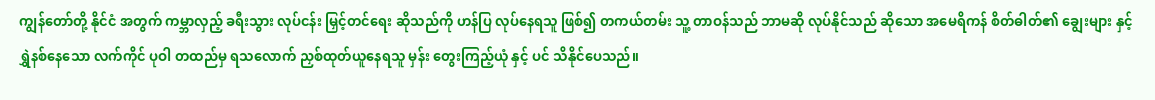ကျွန်တော်တို့ နိုင်ငံ အတွက် ကမ္ဘာလှည့် ခရီးသွား လုပ်ငန်း မြှင့်တင်ရေး ဆိုသည်ကို ဟန်ပြ လုပ်နေရသူ ဖြစ်၍ တကယ်တမ်း သူ့ တာဝန်သည် ဘာမဆို လုပ်နိုင်သည် ဆိုသော အမေရိကန် စိတ်ဓါတ်၏ ချွေးများ နှင့် ရွှဲနစ်နေသော လက်ကိုင် ပုဝါ တထည်မှ ရသလောက် ညှစ်ထုတ်ယူနေရသူ မှန်း တွေးကြည့်ယုံ နှင့် ပင် သိနိုင်ပေသည်။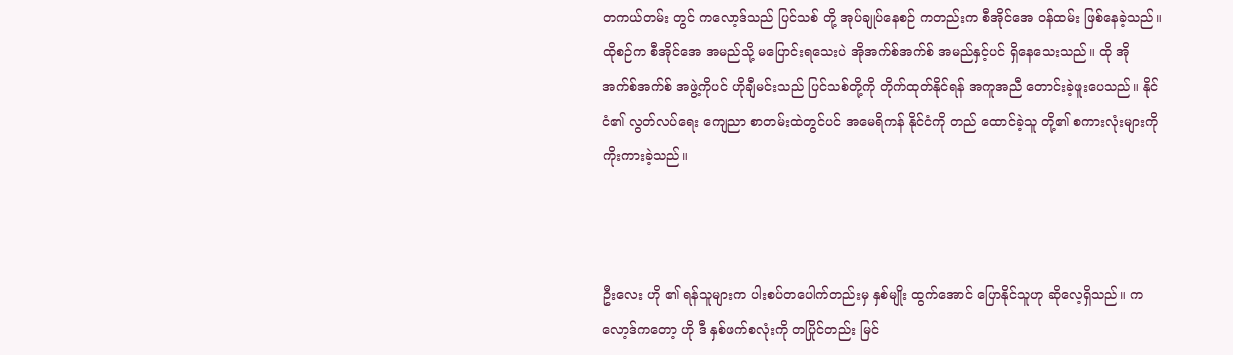တကယ်တမ်း တွင် ကလော့ဒ်သည် ပြင်သစ် တို့ အုပ်ချုပ်နေစဉ် ကတည်းက စီအိုင်အေ ဝန်ထမ်း ဖြစ်နေခဲ့သည်။ ထိုစဉ်က စီအိုင်အေ အမည်သို့ မပြောင်းရသေးပဲ အိုအက်စ်အက်စ် အမည်နှင့်ပင် ရှိနေသေးသည်။ ထို အိုအက်စ်အက်စ် အဖွဲ့ကိုပင် ဟိုချီမင်းသည် ပြင်သစ်တို့ကို တိုက်ထုတ်နိုင်ရန် အကူအညီ တောင်းခဲ့ဖူးပေသည်။ နိုင်ငံ၏ လွတ်လပ်ရေး ကျေညာ စာတမ်းထဲတွင်ပင် အမေရိကန် နိုင်ငံကို တည် ထောင်ခဲ့သူ တို့၏ စကားလုံးများကို ကိုးကားခဲ့သည်။



ဦးလေး ဟို ၏ ရန်သူများက ပါးစပ်တပေါက်တည်းမှ နှစ်မျိုး ထွက်အောင် ပြောနိုင်သူဟု ဆိုလေ့ရှိသည်။ ကလော့ဒ်ကတော့ ဟို ဒီ နှစ်ဖက်စလုံးကို တပြိုင်တည်း မြင်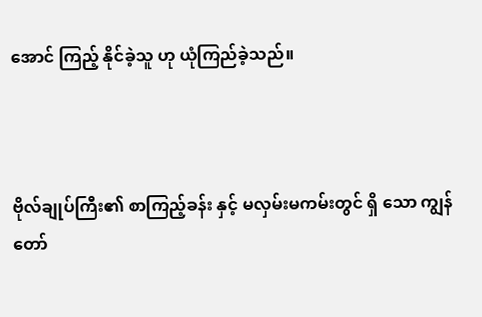အောင် ကြည့် နိုင်ခဲ့သူ ဟု ယုံကြည်ခဲ့သည်။



ဗိုလ်ချုပ်ကြီး၏ စာကြည့်ခန်း နှင့် မလှမ်းမကမ်းတွင် ရှိ‌‌ သော ကျွန်တော်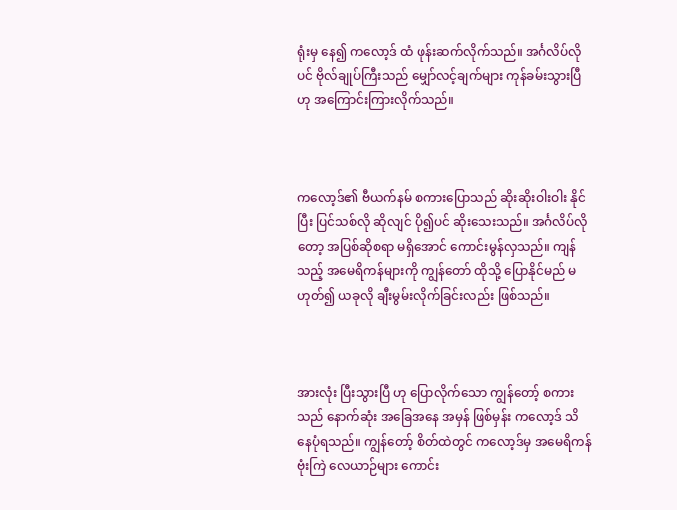ရုံးမှ နေ၍ ကလော့ဒ် ထံ ဖုန်းဆက်လိုက်သည်။ အင်္ဂလိပ်လိုပင် ဗိုလ်ချုပ်ကြီးသည် မျှော်လင့်ချက်များ ကုန်ခမ်းသွားပြီဟု အကြောင်းကြားလိုက်သည်။



ကလော့ဒ်၏ ဗီယက်နမ် စကားပြောသည် ဆိုးဆိုးဝါးဝါး နိုင်ပြီး ပြင်သစ်လို ဆိုလျင် ပို၍ပင် ဆိုးသေးသည်။ အင်္ဂလိပ်လိုတော့ အပြစ်ဆိုစရာ မရှိအောင် ကောင်းမွန်လှသည်။ ကျန်သည့် အမေရိကန်များကို ကျွန်တော် ထိုသို့ ပြောနိုင်မည် မဟုတ်၍ ယခုလို ချီးမွမ်းလိုက်ခြင်းလည်း ဖြစ်သည်။



အားလုံး ပြီးသွားပြီ ဟု ပြောလိုက်သော ကျွန်တော့် စကား သည် နောက်ဆုံး အခြေအနေ အမှန် ဖြစ်မှန်း ကလော့ဒ် သိနေပုံရသည်။ ‌ကျွန်တော့် စိတ်ထဲတွင် ကလော့ဒ်မှ အမေရိကန် ဗုံးကြဲ လေယာဉ်များ ကောင်း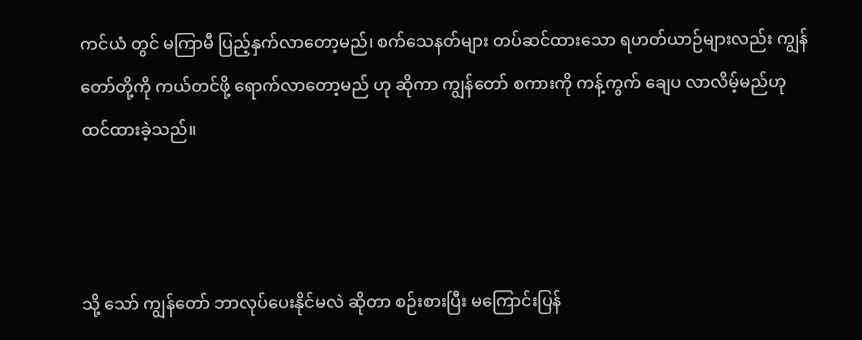ကင်ယံ တွင် မကြာမီ ပြည့်နှက်လာတော့မည်၊ စက်သေနတ်များ တပ်ဆင်ထားသော ရဟတ်ယာဉ်များလည်း ကျွန်တော်တို့ကို ကယ်တင်ဖို့ ရောက်လာတော့မည် ဟု ဆိုကာ ကျွန်တော် စကားကို ကန့်ကွက် ချေပ လာလိမ့်မည်ဟု ထင်ထားခဲ့သည်။



သို့ သော် ကျွန်တော် ဘာလုပ်ပေးနိုင်မလဲ ဆိုတာ စဉ်းစားပြီး မကြောင်းပြန်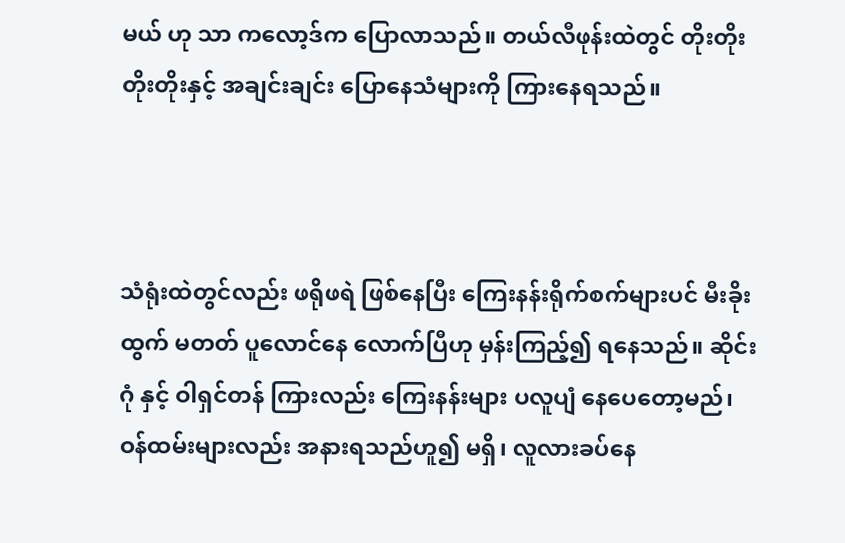မယ် ဟု သာ ကလော့ဒ်က ပြောလာသည်။ တယ်လီဖုန်းထဲတွင် တိုးတိုး တိုးတိုးနှင့် အချင်းချင်း ပြောနေသံများကို ကြားနေရသည်။



သံရုံးထဲတွင်လည်း ဖရိုဖရဲ ဖြစ်နေပြီး ကြေးနန်းရိုက်စက်များပင် မီးခိုးထွက် မတတ် ပူလောင်နေ လောက်ပြီဟု မှန်းကြည့်၍ ရနေသည်။ ဆိုင်းဂုံ နှင့် ဝါရှင်တန် ကြားလည်း ကြေးနန်းများ ပလူပျံ နေပေတော့မည်၊ ဝန်ထမ်းများလည်း အနားရသည်ဟူ၍ မရှိ၊ လူလားခပ်နေ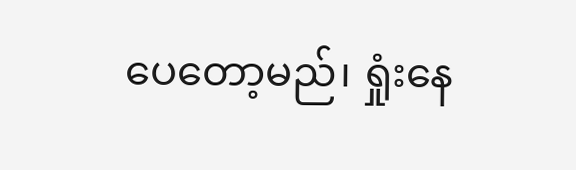ပေတော့မည်၊ ရှုံးနေ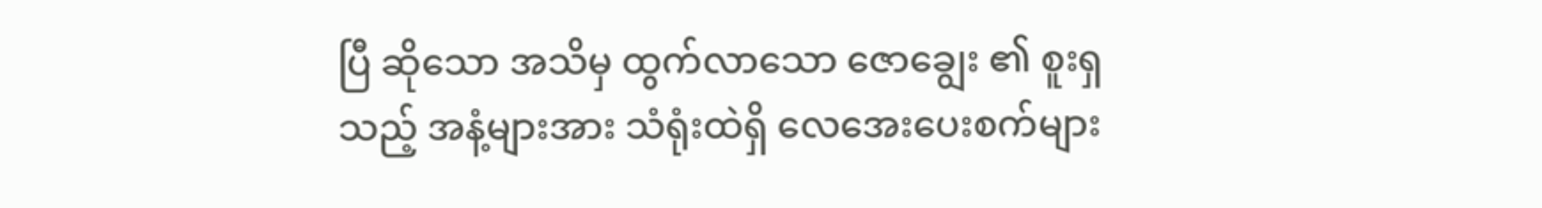ပြီ ဆိုသော အသိမှ ထွက်လာသော ဇောချွေး ၏ စူးရှသည့် အနံ့များအား သံရုံးထဲရှိ လေအေးပေးစက်များ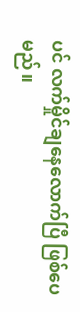ပင် လက်မှိုင်ချနေလောက်ပြီ ဖြစ်ပေမည်။